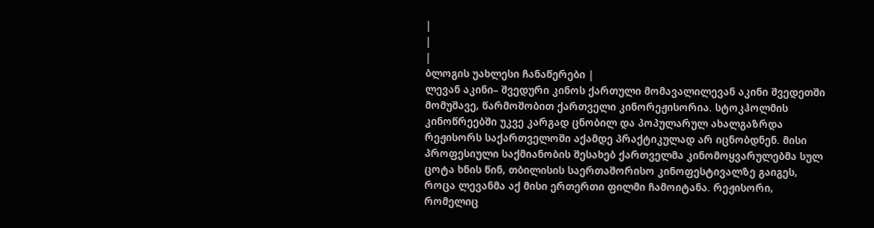|
|
|
ბლოგის უახლესი ჩანაწერები |
ლევან აკინი– შვედური კინოს ქართული მომავალილევან აკინი შვედეთში მომუშავე, წარმოშობით ქართველი კინორეჟისორია. სტოკჰოლმის კინოწრეებში უკვე კარგად ცნობილ და პოპულარულ ახალგაზრდა რეჟისორს საქართველოში აქამდე პრაქტიკულად არ იცნობდნენ. მისი პროფესიული საქმიანობის შესახებ ქართველმა კინომოყვარულებმა სულ ცოტა ხნის წინ, თბილისის საერთაშორისო კინოფესტივალზე გაიგეს, როცა ლევანმა აქ მისი ერთერთი ფილმი ჩამოიტანა. რეჟისორი, რომელიც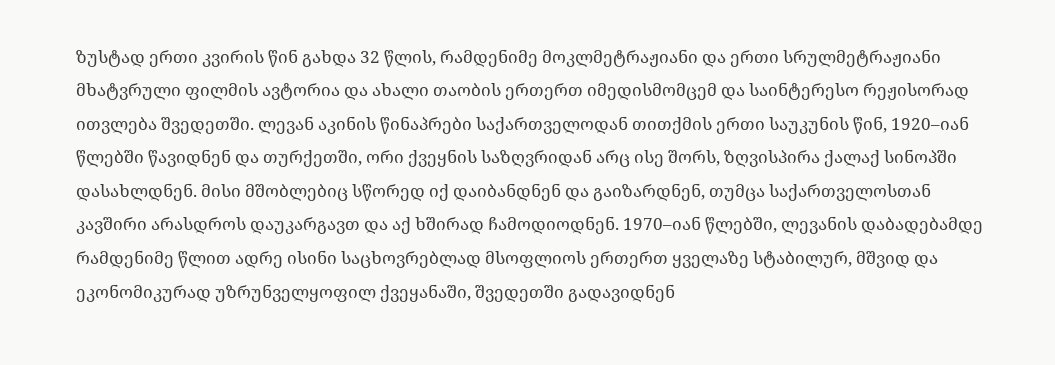ზუსტად ერთი კვირის წინ გახდა 32 წლის, რამდენიმე მოკლმეტრაჟიანი და ერთი სრულმეტრაჟიანი მხატვრული ფილმის ავტორია და ახალი თაობის ერთერთ იმედისმომცემ და საინტერესო რეჟისორად ითვლება შვედეთში. ლევან აკინის წინაპრები საქართველოდან თითქმის ერთი საუკუნის წინ, 1920–იან წლებში წავიდნენ და თურქეთში, ორი ქვეყნის საზღვრიდან არც ისე შორს, ზღვისპირა ქალაქ სინოპში დასახლდნენ. მისი მშობლებიც სწორედ იქ დაიბანდნენ და გაიზარდნენ, თუმცა საქართველოსთან კავშირი არასდროს დაუკარგავთ და აქ ხშირად ჩამოდიოდნენ. 1970–იან წლებში, ლევანის დაბადებამდე რამდენიმე წლით ადრე ისინი საცხოვრებლად მსოფლიოს ერთერთ ყველაზე სტაბილურ, მშვიდ და ეკონომიკურად უზრუნველყოფილ ქვეყანაში, შვედეთში გადავიდნენ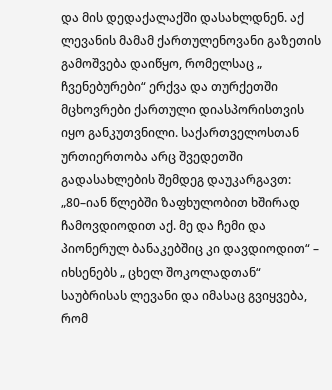და მის დედაქალაქში დასახლდნენ. აქ ლევანის მამამ ქართულენოვანი გაზეთის გამოშვება დაიწყო, რომელსაც „ ჩვენებურები“ ერქვა და თურქეთში მცხოვრები ქართული დიასპორისთვის იყო განკუთვნილი. საქართველოსთან ურთიერთობა არც შვედეთში გადასახლების შემდეგ დაუკარგავთ: „80–იან წლებში ზაფხულობით ხშირად ჩამოვდიოდით აქ. მე და ჩემი და პიონერულ ბანაკებშიც კი დავდიოდით“ – იხსენებს „ ცხელ შოკოლადთან“ საუბრისას ლევანი და იმასაც გვიყვება, რომ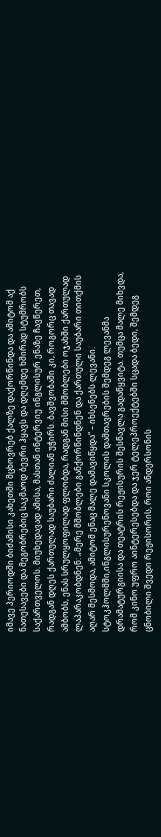იმავე პერიოდში ბიძამისი კახეთში მცხოვრებ ქალზე დაქორწინდა და ამიტომ აქ ნათესავები და მეგობრებიც საკმაოდ ბევრი ჰყავს და დღემდე ხშირად სტუმრობს საქართველოს. მიუხედავად ამისა, მასთან ინტერვიუ ინგლისურ ენაზე ჩავწერეთ, რადგან დღეს ქართულად საუბარი ძალიან უჭირს. ბავშვობაში კი, როგორც თავად ამბობს, ენას სრულყოფილად ფლობდა, რადგან მისი მშობლები ოჯახში ქართულად ლაპარაკობდნენ: „მერე მშობლები განქორწინდნენ და ქართული საუბარი თითქმის აღარ მესმოდა, ამიტომ ენაც მალე დამავიწყდა“ – იხსენებს ლევანი. სტოკჰოლმში,ინგლისურენოვანი სკოლის დამთავრების შემდეგ ლევანმა დრამატურგიისა და თეატრის რეჟისურის შესწავლა გადაწყვიტა. თუმცა მალე მიხვდა, რომ კინო უფრო აინტერესებდა და ჯერ ტელეპროექტებში სცადა ბედი, შემდეგ ცნობილი შვედი რეჟისორის, როი ანდერსონის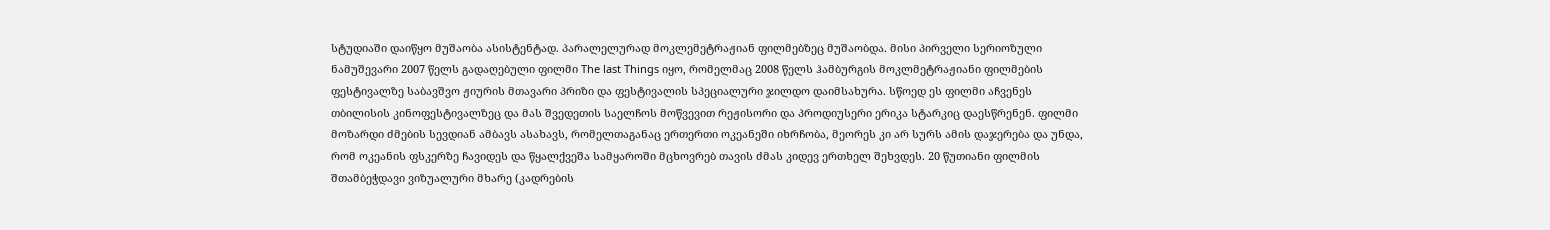სტუდიაში დაიწყო მუშაობა ასისტენტად. პარალელურად მოკლემეტრაჟიან ფილმებზეც მუშაობდა. მისი პირველი სერიოზული ნამუშევარი 2007 წელს გადაღებული ფილმი The last Things იყო, რომელმაც 2008 წელს ჰამბურგის მოკლმეტრაჟიანი ფილმების ფესტივალზე საბავშვო ჟიურის მთავარი პრიზი და ფესტივალის სპეციალური ჯილდო დაიმსახურა. სწოედ ეს ფილმი აჩვენეს თბილისის კინოფესტივალზეც და მას შვედეთის საელჩოს მოწვევით რეჟისორი და პროდიუსერი ერიკა სტარკიც დაესწრენენ. ფილმი მოზარდი ძმების სევდიან ამბავს ასახავს, რომელთაგანაც ერთერთი ოკეანეში იხრჩობა, მეორეს კი არ სურს ამის დაჯერება და უნდა, რომ ოკეანის ფსკერზე ჩავიდეს და წყალქვეშა სამყაროში მცხოვრებ თავის ძმას კიდევ ერთხელ შეხვდეს. 20 წუთიანი ფილმის შთამბეჭდავი ვიზუალური მხარე (კადრების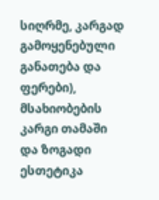სიღრმე, კარგად გამოყენებული განათება და ფერები), მსახიობების კარგი თამაში და ზოგადი ესთეტიკა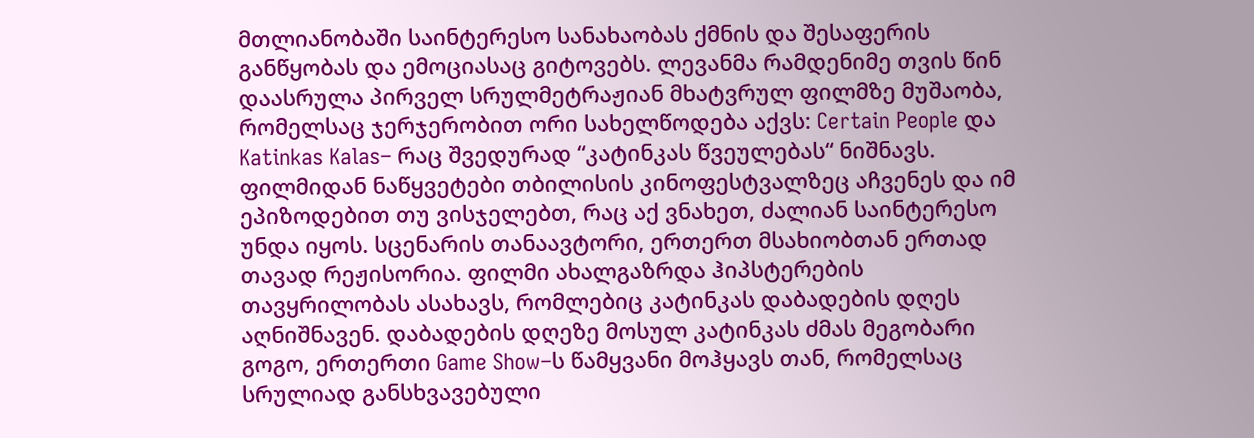მთლიანობაში საინტერესო სანახაობას ქმნის და შესაფერის განწყობას და ემოციასაც გიტოვებს. ლევანმა რამდენიმე თვის წინ დაასრულა პირველ სრულმეტრაჟიან მხატვრულ ფილმზე მუშაობა, რომელსაც ჯერჯერობით ორი სახელწოდება აქვს: Certain People და Katinkas Kalas– რაც შვედურად “კატინკას წვეულებას“ ნიშნავს. ფილმიდან ნაწყვეტები თბილისის კინოფესტვალზეც აჩვენეს და იმ ეპიზოდებით თუ ვისჯელებთ, რაც აქ ვნახეთ, ძალიან საინტერესო უნდა იყოს. სცენარის თანაავტორი, ერთერთ მსახიობთან ერთად თავად რეჟისორია. ფილმი ახალგაზრდა ჰიპსტერების თავყრილობას ასახავს, რომლებიც კატინკას დაბადების დღეს აღნიშნავენ. დაბადების დღეზე მოსულ კატინკას ძმას მეგობარი გოგო, ერთერთი Game Show–ს წამყვანი მოჰყავს თან, რომელსაც სრულიად განსხვავებული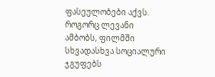ფასეულობები აქვს. როგორც ლევანი ამბობს, ფილმში სხვადასხვა სოციალური ჯგუფებს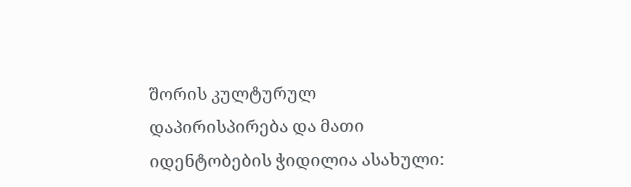შორის კულტურულ დაპირისპირება და მათი იდენტობების ჭიდილია ასახული: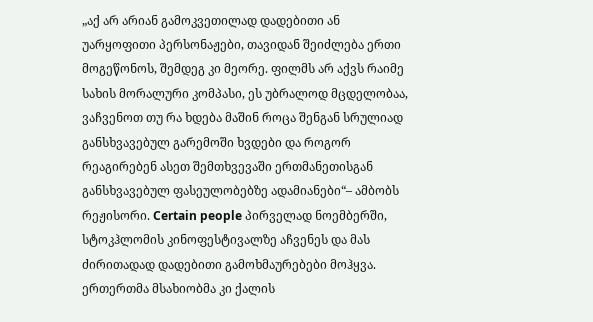„აქ არ არიან გამოკვეთილად დადებითი ან უარყოფითი პერსონაჟები, თავიდან შეიძლება ერთი მოგეწონოს, შემდეგ კი მეორე. ფილმს არ აქვს რაიმე სახის მორალური კომპასი, ეს უბრალოდ მცდელობაა, ვაჩვენოთ თუ რა ხდება მაშინ როცა შენგან სრულიად განსხვავებულ გარემოში ხვდები და როგორ რეაგირებენ ასეთ შემთხვევაში ერთმანეთისგან განსხვავებულ ფასეულობებზე ადამიანები“– ამბობს რეჟისორი. Certain people პირველად ნოემბერში, სტოკჰლომის კინოფესტივალზე აჩვენეს და მას ძირითადად დადებითი გამოხმაურებები მოჰყვა. ერთერთმა მსახიობმა კი ქალის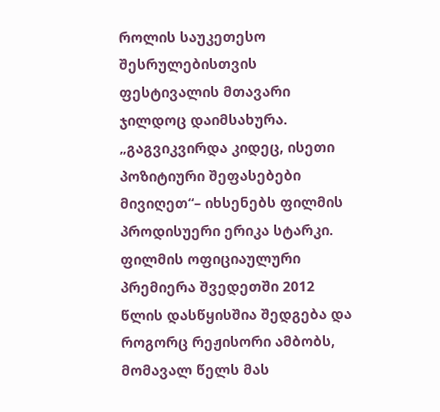როლის საუკეთესო შესრულებისთვის ფესტივალის მთავარი ჯილდოც დაიმსახურა. „გაგვიკვირდა კიდეც, ისეთი პოზიტიური შეფასებები მივიღეთ“– იხსენებს ფილმის პროდისუერი ერიკა სტარკი. ფილმის ოფიციაულური პრემიერა შვედეთში 2012 წლის დასწყისშია შედგება და როგორც რეჟისორი ამბობს, მომავალ წელს მას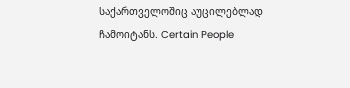საქართველოშიც აუცილებლად ჩამოიტანს. Certain People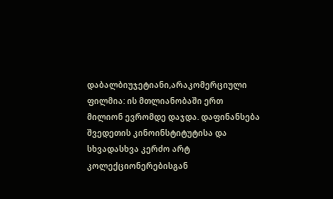დაბალბიუჯეტიანი,არაკომერციული ფილმია: ის მთლიანობაში ერთ მილიონ ევრომდე დაჯდა. დაფინანსება შვედეთის კინოინსტიტუტისა და სხვადასხვა კერძო არტ კოლექციონერებისგან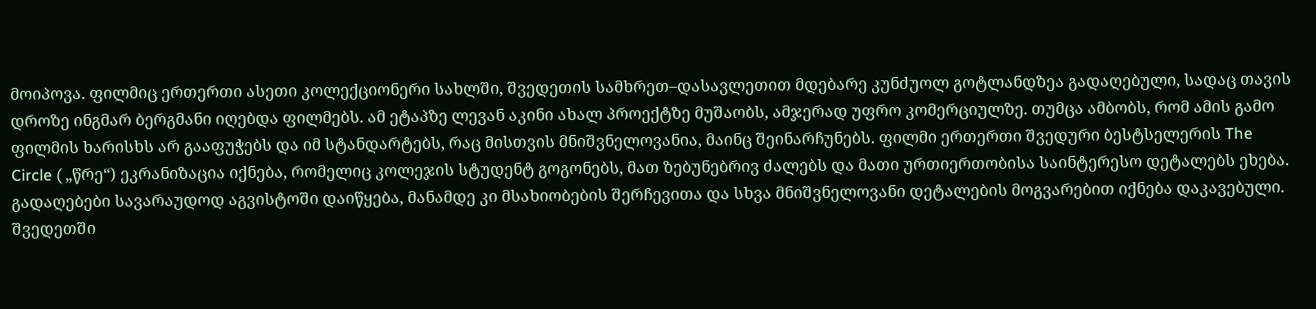მოიპოვა. ფილმიც ერთერთი ასეთი კოლექციონერი სახლში, შვედეთის სამხრეთ–დასავლეთით მდებარე კუნძუოლ გოტლანდზეა გადაღებული, სადაც თავის დროზე ინგმარ ბერგმანი იღებდა ფილმებს. ამ ეტაპზე ლევან აკინი ახალ პროექტზე მუშაობს, ამჯერად უფრო კომერციულზე. თუმცა ამბობს, რომ ამის გამო ფილმის ხარისხს არ გააფუჭებს და იმ სტანდარტებს, რაც მისთვის მნიშვნელოვანია, მაინც შეინარჩუნებს. ფილმი ერთერთი შვედური ბესტსელერის The Circle ( „წრე“) ეკრანიზაცია იქნება, რომელიც კოლეჯის სტუდენტ გოგონებს, მათ ზებუნებრივ ძალებს და მათი ურთიერთობისა საინტერესო დეტალებს ეხება. გადაღებები სავარაუდოდ აგვისტოში დაიწყება, მანამდე კი მსახიობების შერჩევითა და სხვა მნიშვნელოვანი დეტალების მოგვარებით იქნება დაკავებული. შვედეთში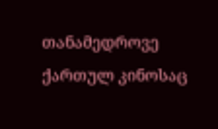თანამედროვე ქართულ კინოსაც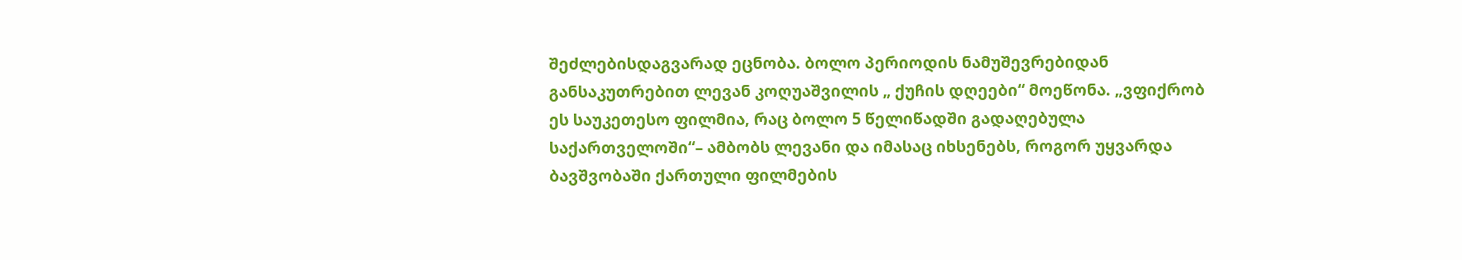შეძლებისდაგვარად ეცნობა. ბოლო პერიოდის ნამუშევრებიდან განსაკუთრებით ლევან კოღუაშვილის „ ქუჩის დღეები“ მოეწონა. „ვფიქრობ ეს საუკეთესო ფილმია, რაც ბოლო 5 წელიწადში გადაღებულა საქართველოში“– ამბობს ლევანი და იმასაც იხსენებს, როგორ უყვარდა ბავშვობაში ქართული ფილმების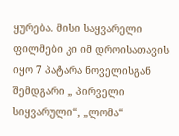ყურება. მისი საყვარელი ფილმები კი იმ დროისათავის იყო 7 პატარა ნოველისგან შემდგარი „ პირველი სიყვარული“, „ლომა“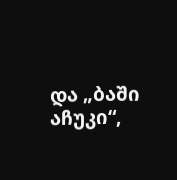და „ბაში აჩუკი“,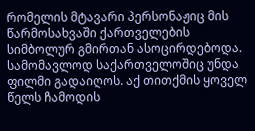რომელის მტავარი პერსონაჟიც მის წარმოსახვაში ქართველების სიმბოლურ გმირთან ასოცირდებოდა. სამომავლოდ საქართველოშიც უნდა ფილმი გადაიღოს. აქ თითქმის ყოველ წელს ჩამოდის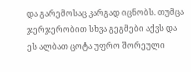და გარემოსაც კარგად იცნობს. თუმცა ჯერჯერობით სხვა გეგმები აქვს და ეს ალბათ ცოტა უფრო შორეული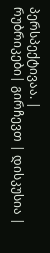პერსპექტივაა. |
რუბრიკები| გირჩევთ | დისკუსია |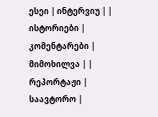ესეი | ინტერვიუ | | ისტორიები | კომენტარები | მიმოხილვა | | რეპორტაჟი | საავტორო |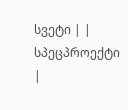სვეტი | | სპეცპროექტი |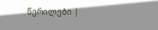წერილები |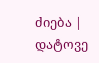ძიება |
დატოვე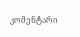კომენტარი